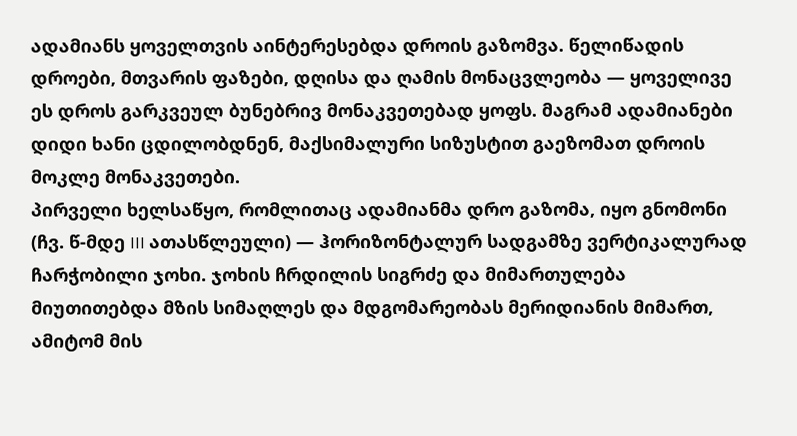ადამიანს ყოველთვის აინტერესებდა დროის გაზომვა. წელიწადის დროები, მთვარის ფაზები, დღისა და ღამის მონაცვლეობა — ყოველივე ეს დროს გარკვეულ ბუნებრივ მონაკვეთებად ყოფს. მაგრამ ადამიანები დიდი ხანი ცდილობდნენ, მაქსიმალური სიზუსტით გაეზომათ დროის მოკლე მონაკვეთები.
პირველი ხელსაწყო, რომლითაც ადამიანმა დრო გაზომა, იყო გნომონი (ჩვ. წ-მდე III ათასწლეული) — ჰორიზონტალურ სადგამზე ვერტიკალურად ჩარჭობილი ჯოხი. ჯოხის ჩრდილის სიგრძე და მიმართულება მიუთითებდა მზის სიმაღლეს და მდგომარეობას მერიდიანის მიმართ, ამიტომ მის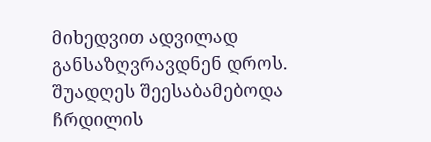მიხედვით ადვილად განსაზღვრავდნენ დროს. შუადღეს შეესაბამებოდა ჩრდილის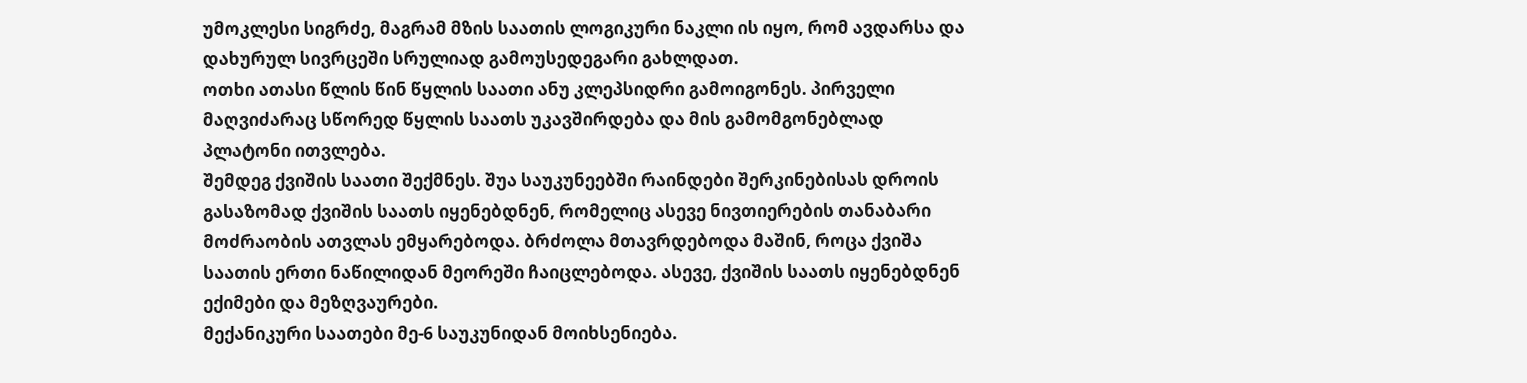უმოკლესი სიგრძე, მაგრამ მზის საათის ლოგიკური ნაკლი ის იყო, რომ ავდარსა და დახურულ სივრცეში სრულიად გამოუსედეგარი გახლდათ.
ოთხი ათასი წლის წინ წყლის საათი ანუ კლეპსიდრი გამოიგონეს. პირველი მაღვიძარაც სწორედ წყლის საათს უკავშირდება და მის გამომგონებლად პლატონი ითვლება.
შემდეგ ქვიშის საათი შექმნეს. შუა საუკუნეებში რაინდები შერკინებისას დროის გასაზომად ქვიშის საათს იყენებდნენ, რომელიც ასევე ნივთიერების თანაბარი მოძრაობის ათვლას ემყარებოდა. ბრძოლა მთავრდებოდა მაშინ, როცა ქვიშა საათის ერთი ნაწილიდან მეორეში ჩაიცლებოდა. ასევე, ქვიშის საათს იყენებდნენ ექიმები და მეზღვაურები.
მექანიკური საათები მე-6 საუკუნიდან მოიხსენიება.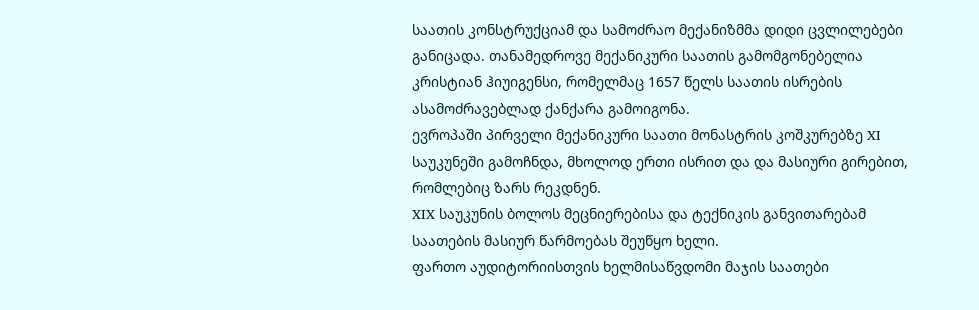საათის კონსტრუქციამ და სამოძრაო მექანიზმმა დიდი ცვლილებები განიცადა. თანამედროვე მექანიკური საათის გამომგონებელია კრისტიან ჰიუიგენსი, რომელმაც 1657 წელს საათის ისრების ასამოძრავებლად ქანქარა გამოიგონა.
ევროპაში პირველი მექანიკური საათი მონასტრის კოშკურებზე XI საუკუნეში გამოჩნდა, მხოლოდ ერთი ისრით და და მასიური გირებით, რომლებიც ზარს რეკდნენ.
XIX საუკუნის ბოლოს მეცნიერებისა და ტექნიკის განვითარებამ საათების მასიურ წარმოებას შეუწყო ხელი.
ფართო აუდიტორიისთვის ხელმისაწვდომი მაჯის საათები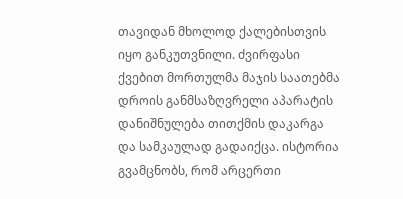თავიდან მხოლოდ ქალებისთვის იყო განკუთვნილი. ძვირფასი ქვებით მორთულმა მაჯის საათებმა დროის განმსაზღვრელი აპარატის დანიშნულება თითქმის დაკარგა და სამკაულად გადაიქცა. ისტორია გვამცნობს, რომ არცერთი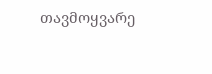თავმოყვარე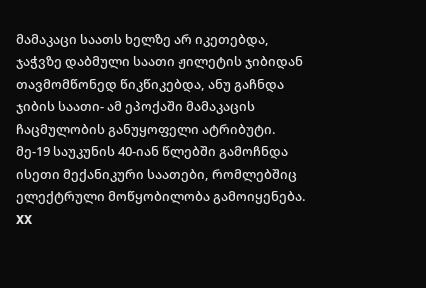მამაკაცი საათს ხელზე არ იკეთებდა, ჯაჭვზე დაბმული საათი ჟილეტის ჯიბიდან თავმომწონედ წიკწიკებდა, ანუ გაჩნდა ჯიბის საათი- ამ ეპოქაში მამაკაცის ჩაცმულობის განუყოფელი ატრიბუტი.
მე-19 საუკუნის 40-იან წლებში გამოჩნდა ისეთი მექანიკური საათები, რომლებშიც ელექტრული მოწყობილობა გამოიყენება.
XX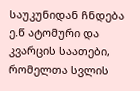საუკუნიდან ჩნდება ე.წ ატომური და კვარცის საათები, რომელთა სვლის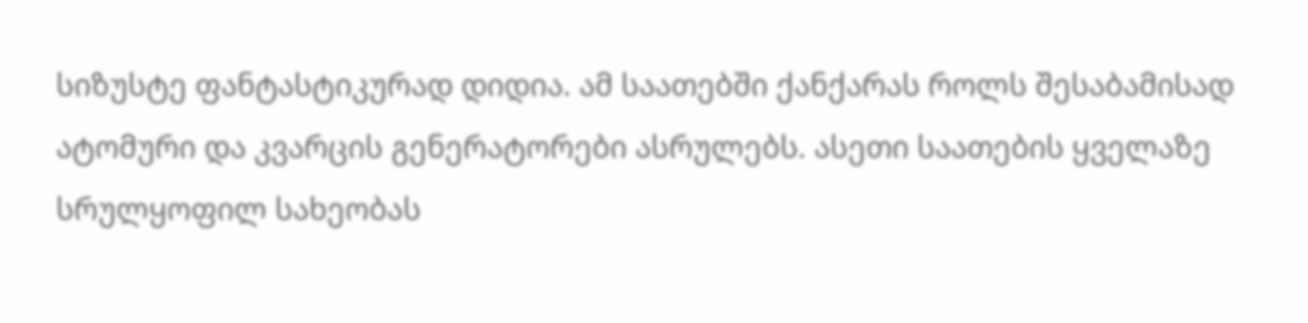სიზუსტე ფანტასტიკურად დიდია. ამ საათებში ქანქარას როლს შესაბამისად ატომური და კვარცის გენერატორები ასრულებს. ასეთი საათების ყველაზე სრულყოფილ სახეობას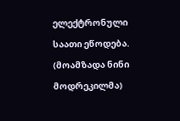ელექტრონული საათი ეწოდება.
(მოამზადა ნინი მოდრეკილმა)